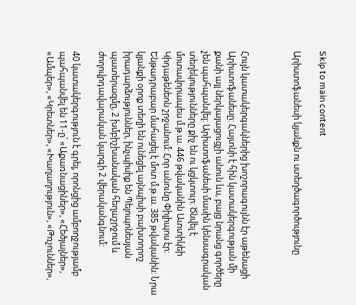Skip to main content

Արիստոֆանեսի կյանքն ու ստեղծագործությունը



Հույն կատակերգակներից խոշորագույնն էր աթենացի Արիստոֆանեսը: Հայտնի է հին կատակերգության մի քանի այլ ներկայացուցչի անուն ևս, բայց նրանց գործերը չեն պահպանվել: Արիստոֆանեսի մասին կենսագրական տեղեկությունները քիչ են ու կցկտուր: Ծնվել է մոտավորապես մ.թ.ա. 446 թվականին Ատտիկեի Կիդաթենեոն շրջանում: Հոր անունը Փիլիպոս էր: Ենթադրաբար մահացել է մոտ մ.թ.ա. 385 թվականին: Նրա կյանքի օրոք տեղի են ունեցել այնպիսի բախտորոշ իրադարձություններ, ինչպիսիք են Պելոպոնեսյան պատերազմը, 2 խմբիշխանական հեղաշրջում և ժողովրդավարական կարգի 2 վերականգնում:

40 կատակերգություն է գրել, որոնցից ամբողջությամբ պահպանվել են 11-ը՝ «Աքառնացիներ», «Հեծյալներ», «Ամպեր», «Կրետներ», «Խաղաղություն», «Թռչուններ»,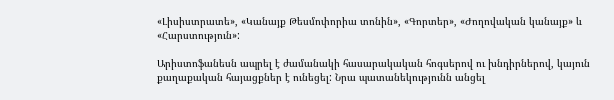«Լիսիստրատե», «Կանայք Թեսմոփորիա տոնին», «Գորտեր», «Ժողովական կանայք» և «Հարստություն»:

Արիստոֆանեսն ապրել է ժամանակի հասարակական հոգսերով ու խնդիրներով, կայուն քաղաքական հայացքներ է ունեցել: Նրա պատանեկությունն անցել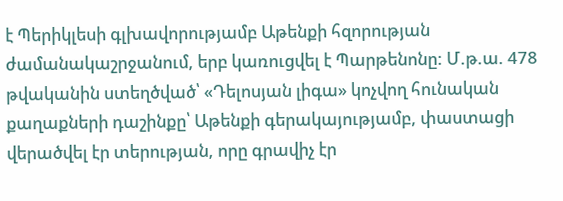է Պերիկլեսի գլխավորությամբ Աթենքի հզորության ժամանակաշրջանում, երբ կառուցվել է Պարթենոնը: Մ.թ.ա. 478 թվականին ստեղծված՝ «Դելոսյան լիգա» կոչվող հունական քաղաքների դաշինքը՝ Աթենքի գերակայությամբ, փաստացի վերածվել էր տերության, որը գրավիչ էր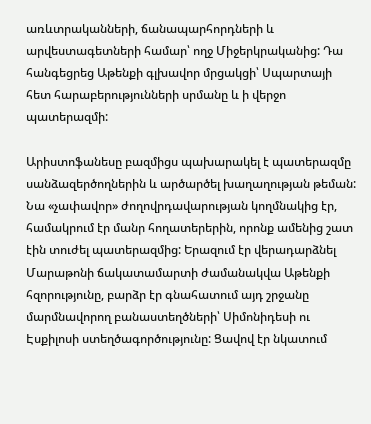առևտրականների, ճանապարհորդների և արվեստագետների համար՝ ողջ Միջերկրականից: Դա հանգեցրեց Աթենքի գլխավոր մրցակցի՝ Սպարտայի հետ հարաբերությունների սրմանը և ի վերջո պատերազմի:

Արիստոֆանեսը բազմիցս պախարակել է պատերազմը սանձազերծողներին և արծարծել խաղաղության թեման: Նա «չափավոր» ժողովրդավարության կողմնակից էր, համակրում էր մանր հողատերերին, որոնք ամենից շատ էին տուժել պատերազմից: Երազում էր վերադարձնել Մարաթոնի ճակատամարտի ժամանակվա Աթենքի հզորությունը, բարձր էր գնահատում այդ շրջանը մարմնավորող բանաստեղծների՝ Սիմոնիդեսի ու Էսքիլոսի ստեղծագործությունը: Ցավով էր նկատում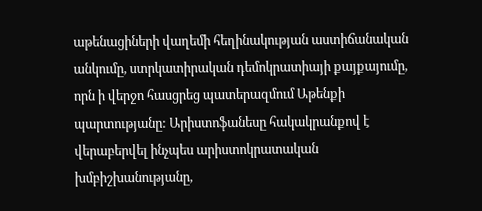աթենացիների վաղեմի հեղինակության աստիճանական անկումը, ստրկատիրական դեմոկրատիայի քայքայումը, որն ի վերջո հասցրեց պատերազմում Աթենքի պարտությանը: Արիստոֆանեսը հակակրանքով է վերաբերվել ինչպես արիստոկրատական խմբիշխանությանը,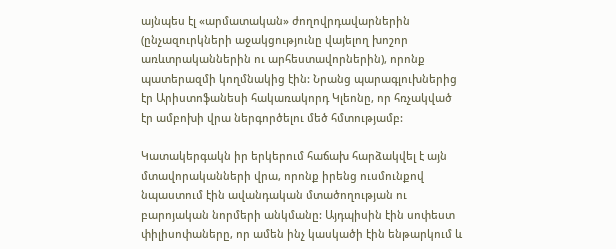այնպես էլ «արմատական» ժողովրդավարներին (ընչազուրկների աջակցությունը վայելող խոշոր առևտրականներին ու արհեստավորներին), որոնք պատերազմի կողմնակից էին: Նրանց պարագլուխներից էր Արիստոֆանեսի հակառակորդ Կլեոնը, որ հռչակված էր ամբոխի վրա ներգործելու մեծ հմտությամբ:

Կատակերգակն իր երկերում հաճախ հարձակվել է այն մտավորականների վրա, որոնք իրենց ուսմունքով նպաստում էին ավանդական մտածողության ու բարոյական նորմերի անկմանը: Այդպիսին էին սոփեստ փիլիսոփաները, որ ամեն ինչ կասկածի էին ենթարկում և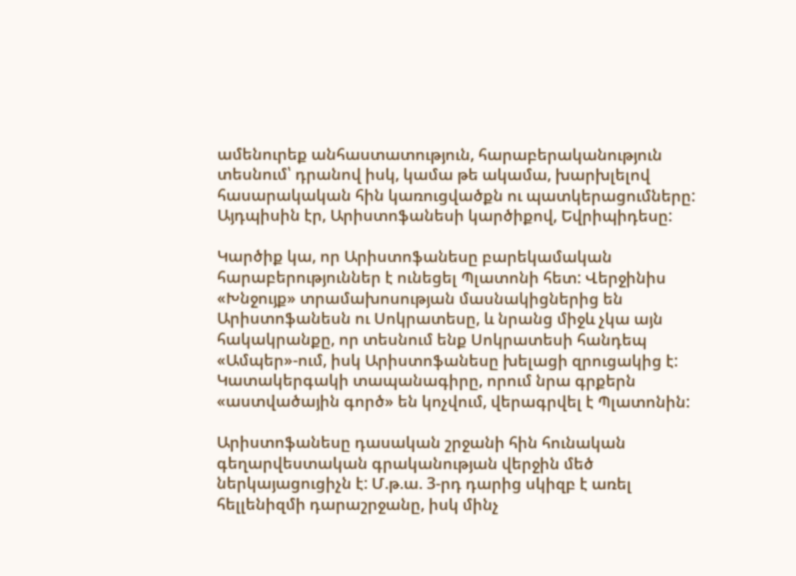ամենուրեք անհաստատություն, հարաբերականություն տեսնում՝ դրանով իսկ, կամա թե ակամա, խարխլելով հասարակական հին կառուցվածքն ու պատկերացումները: Այդպիսին էր, Արիստոֆանեսի կարծիքով, Եվրիպիդեսը:

Կարծիք կա, որ Արիստոֆանեսը բարեկամական հարաբերություններ է ունեցել Պլատոնի հետ: Վերջինիս «Խնջույք» տրամախոսության մասնակիցներից են Արիստոֆանեսն ու Սոկրատեսը, և նրանց միջև չկա այն հակակրանքը, որ տեսնում ենք Սոկրատեսի հանդեպ «Ամպեր»-ում, իսկ Արիստոֆանեսը խելացի զրուցակից է: Կատակերգակի տապանագիրը, որում նրա գրքերն «աստվածային գործ» են կոչվում, վերագրվել է Պլատոնին:

Արիստոֆանեսը դասական շրջանի հին հունական գեղարվեստական գրականության վերջին մեծ ներկայացուցիչն է: Մ.թ.ա. 3-րդ դարից սկիզբ է առել հելլենիզմի դարաշրջանը, իսկ մինչ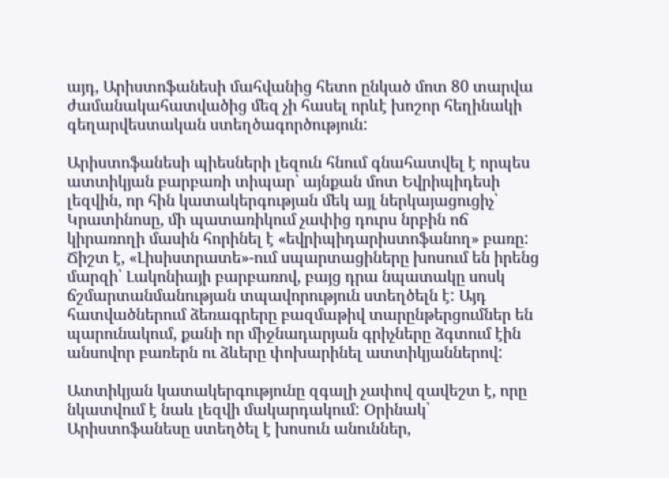այդ, Արիստոֆանեսի մահվանից հետո ընկած մոտ 80 տարվա ժամանակահատվածից մեզ չի հասել որևէ խոշոր հեղինակի գեղարվեստական ստեղծագործություն:

Արիստոֆանեսի պիեսների լեզուն հնում գնահատվել է որպես ատտիկյան բարբառի տիպար՝ այնքան մոտ Եվրիպիդեսի լեզվին, որ հին կատակերգության մեկ այլ ներկայացուցիչ՝ Կրատինոսը, մի պատառիկում չափից դուրս նրբին ոճ կիրառողի մասին հորինել է «եվրիպիդարիստոֆանող» բառը: Ճիշտ է, «Լիսիստրատե»-ում սպարտացիները խոսում են իրենց մարզի՝ Լակոնիայի բարբառով, բայց դրա նպատակը սոսկ ճշմարտանմանության տպավորություն ստեղծելն է: Այդ հատվածներում ձեռագրերը բազմաթիվ տարընթերցումներ են պարունակում, քանի որ միջնադարյան գրիչները ձգտում էին անսովոր բառերն ու ձևերը փոխարինել ատտիկյաններով:

Ատտիկյան կատակերգությունը զգալի չափով զավեշտ է, որը նկատվում է նաև լեզվի մակարդակում: Օրինակ՝ Արիստոֆանեսը ստեղծել է խոսուն անուններ,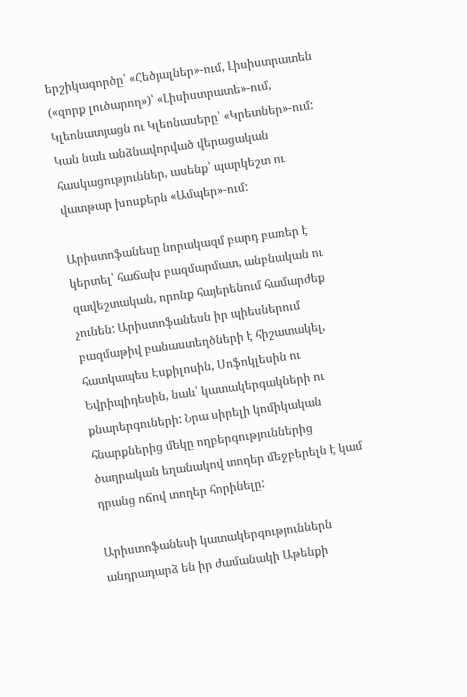երշիկագործը՝ «Հեծյալներ»-ում, Լիսիստրատեն («զորք լուծարող»)՝ «Լիսիստրատե»-ում, Կլեոնատյացն ու Կլեոնասերը՝ «Կրետներ»-ում: Կան նաև անձնավորված վերացական հասկացություններ, ասենք՝ պարկեշտ ու վատթար խոսքերն «Ամպեր»-ում:

Արիստոֆանեսը նորակազմ բարդ բառեր է կերտել՝ հաճախ բազմարմատ, անբնական ու զավեշտական, որոնք հայերենում համարժեք չունեն: Արիստոֆանեսն իր պիեսներում բազմաթիվ բանաստեղծների է հիշատակել, հատկապես Էսքիլոսին, Սոֆոկլեսին ու Եվրիպիդեսին, նաև՝ կատակերգակների ու քնարերգուների: Նրա սիրելի կոմիկական հնարքներից մեկը ողբերգություններից ծաղրական եղանակով տողեր մեջբերելն է կամ դրանց ոճով տողեր հորինելը:

Արիստոֆանեսի կատակերգություններն անդրադարձ են իր ժամանակի Աթենքի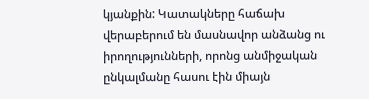կյանքին: Կատակները հաճախ վերաբերում են մասնավոր անձանց ու իրողությունների, որոնց անմիջական ընկալմանը հասու էին միայն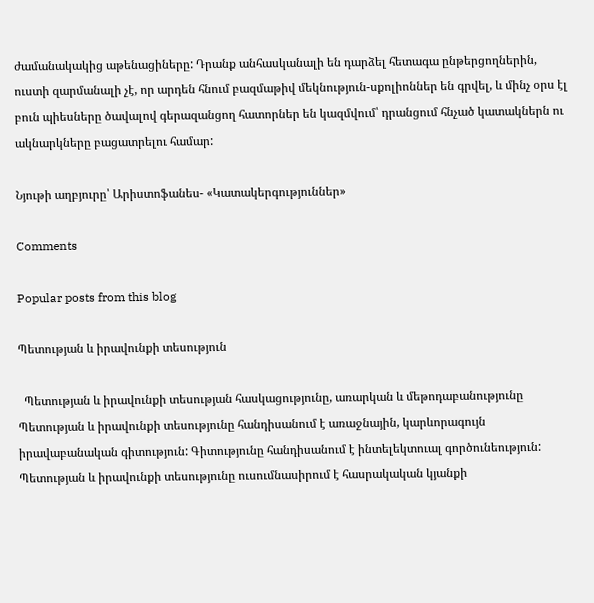ժամանակակից աթենացիները: Դրանք անհասկանալի են դարձել հետագա ընթերցողներին, ուստի զարմանալի չէ, որ արդեն հնում բազմաթիվ մեկնություն-սքոլիոններ են գրվել, և մինչ օրս էլ բուն պիեսները ծավալով գերազանցող հատորներ են կազմվում՝ դրանցում հնչած կատակներն ու ակնարկները բացատրելու համար:

Նյութի աղբյուրը՝ Արիստոֆանես- «Կատակերգություններ»

Comments

Popular posts from this blog

Պետության և իրավունքի տեսություն

  Պետության և իրավունքի տեսության հասկացությունը, առարկան և մեթոդաբանությունը Պետության և իրավունքի տեսությունը հանդիսանում է առաջնային, կարևորագույն իրավաբանական գիտություն: Գիտությունը հանդիսանում է ինտելեկտուալ գործունեություն: Պետության և իրավունքի տեսությունը ուսումնասիրում է հասրակական կյանքի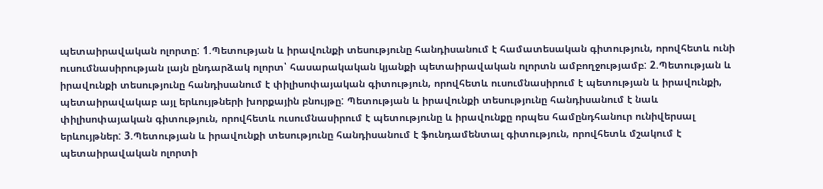պետաիրավական ոլորտը: 1.Պետության և իրավունքի տեսությունը հանդիսանում է համատեսական գիտություն, որովհետև ունի ուսումնասիրության լայն ընդարձակ ոլորտ՝ հասարակական կյանքի պետաիրավական ոլորտն ամբողջությամբ: 2.Պետության և իրավունքի տեսությունը հանդիսանում է փիլիսոփայական գիտություն, որովհետև ուսումնասիրում է պետության և իրավունքի, պետաիրավակաբ այլ երևույթների խորքային բնույթը: Պետության և իրավունքի տեսությունը հանդիսանում է նաև փիլիսոփայական գիտություն, որովհետև ուսումնասիրում է պետությունը և իրավունքը որպես համընդհանուր ունիվերսալ երևույթներ: 3.Պետության և իրավունքի տեսությունը հանդիսանում է ֆունդամենտալ գիտություն, որովհետև մշակում է պետաիրավական ոլորտի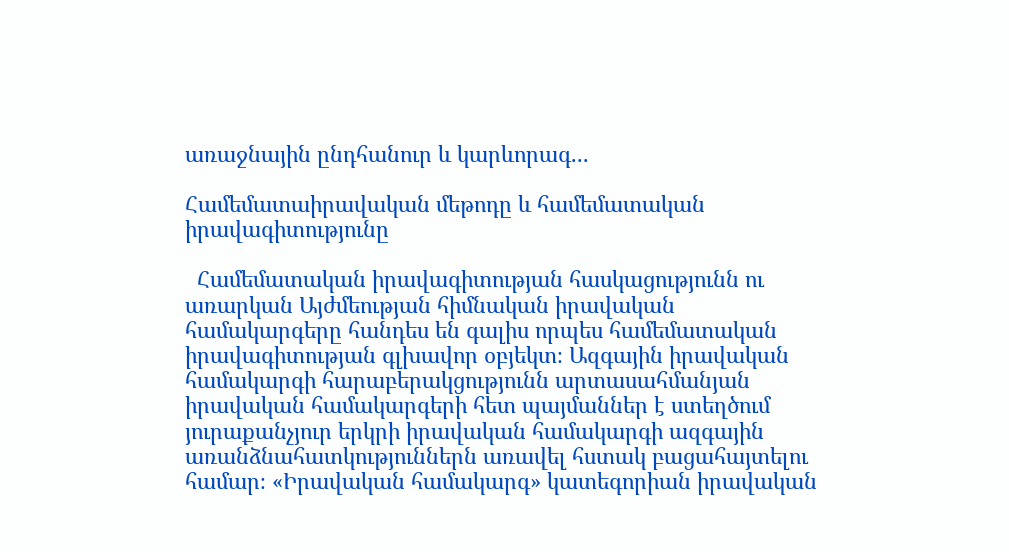առաջնային ընդհանուր և կարևորագ...

Համեմատաիրավական մեթոդը և համեմատական իրավագիտությունը

  Համեմատական իրավագիտության հասկացությունն ու առարկան Այժմեության հիմնական իրավական համակարգերը հանդես են գալիս որպես համեմատական իրավագիտության գլխավոր օբյեկտ։ Ազգային իրավական համակարգի հարաբերակցությունն արտասահմանյան իրավական համակարգերի հետ պայմաններ է ստեղծում յուրաքանչյուր երկրի իրավական համակարգի ազգային առանձնահատկություններն առավել հստակ բացահայտելու համար։ «Իրավական համակարգ» կատեգորիան իրավական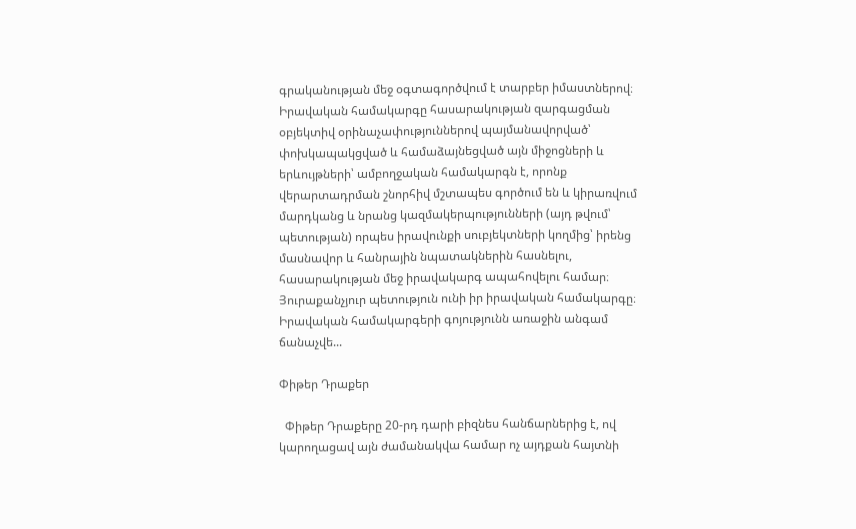գրականության մեջ օգտագործվում է տարբեր իմաստներով։ Իրավական համակարգը հասարակության զարգացման օբյեկտիվ օրինաչափություններով պայմանավորված՝ փոխկապակցված և համաձայնեցված այն միջոցների և երևույթների՝ ամբողջական համակարգն է, որոնք վերարտադրման շնորհիվ մշտապես գործում են և կիրառվում մարդկանց և նրանց կազմակերպությունների (այդ թվում՝ պետության) որպես իրավունքի սուբյեկտների կողմից՝ իրենց մասնավոր և հանրային նպատակներին հասնելու, հասարակության մեջ իրավակարգ ապահովելու համար։ Յուրաքանչյուր պետություն ունի իր իրավական համակարգը։ Իրավական համակարգերի գոյությունն առաջին անգամ ճանաչվե...

Փիթեր Դրաքեր

  Փիթեր Դրաքերը 20-րդ դարի բիզնես հանճարներից է, ով կարողացավ այն ժամանակվա համար ոչ այդքան հայտնի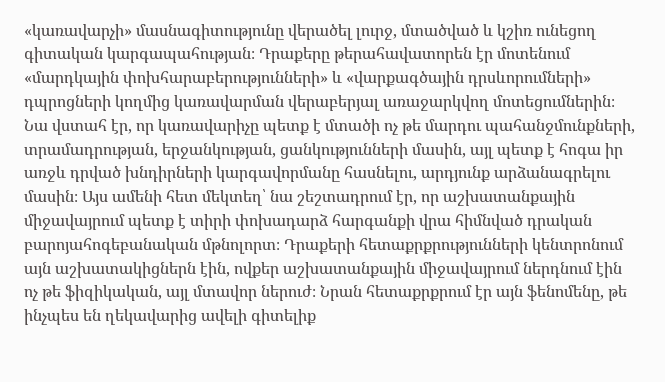«կառավարչի» մասնագիտությունը վերածել լուրջ, մտածված և կշիռ ունեցող գիտական կարգապահության։ Դրաքերը թերահավատորեն էր մոտենում «մարդկային փոխհարաբերությունների» և «վարքագծային դրսևորումների» դպրոցների կողմից կառավարման վերաբերյալ առաջարկվող մոտեցումներին։ Նա վստահ էր, որ կառավարիչը պետք է մտածի ոչ թե մարդու պահանջմունքների, տրամադրության, երջանկության, ցանկությունների մասին, այլ պետք է հոգա իր առջև դրված խնդիրների կարգավորմանը հասնելու, արդյունք արձանագրելու մասին։ Այս ամենի հետ մեկտեղ՝ նա շեշտադրում էր, որ աշխատանքային միջավայրում պետք է տիրի փոխադարձ հարգանքի վրա հիմնված դրական բարոյահոգեբանական մթնոլորտ։ Դրաքերի հետաքրքրությունների կենտրոնում այն աշխատակիցներն էին, ովքեր աշխատանքային միջավայրում ներդնում էին ոչ թե ֆիզիկական, այլ մտավոր ներուժ։ Նրան հետաքրքրում էր այն ֆենոմենը, թե ինչպես են ղեկավարից ավելի գիտելիք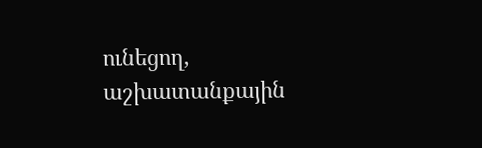ունեցող, աշխատանքային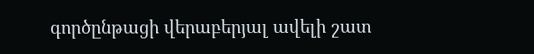գործընթացի վերաբերյալ ավելի շատ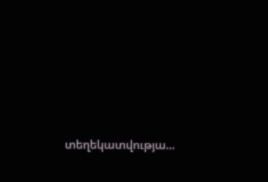տեղեկատվությա...